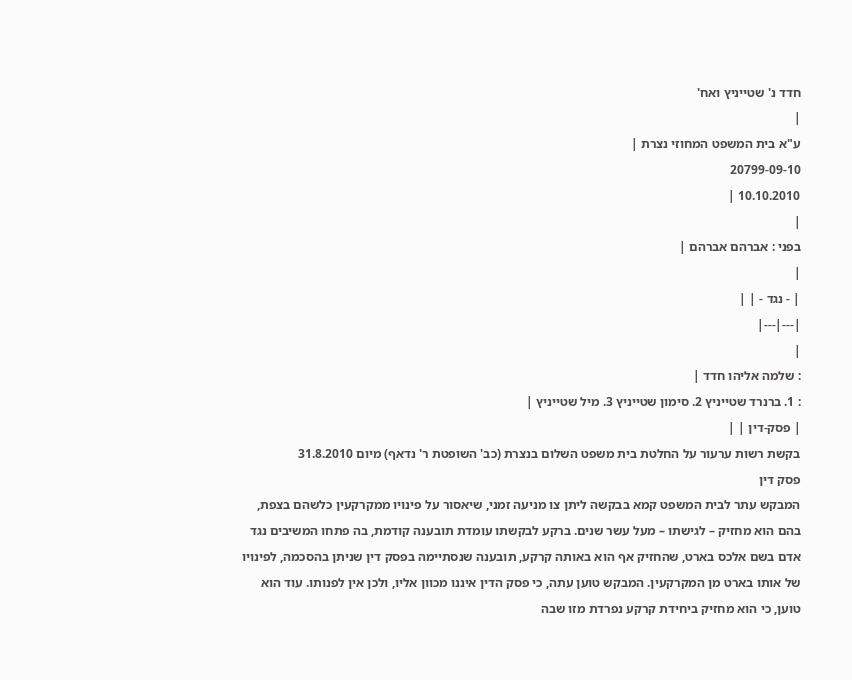חדד נ' שטייניץ ואח'
|
ע"א בית המשפט המחוזי נצרת |
20799-09-10
10.10.2010 |
|
בפני : אברהם אברהם |
|
| - נגד - | |
|---|---|
|
: שלמה אליהו חדד |
: 1. ברנרד שטייניץ 2. סימון שטייניץ 3. מיל שטייניץ |
| פסק-דין | |
בקשת רשות ערעור על החלטת בית משפט השלום בנצרת (כב' השופטת ר' נדאף) מיום 31.8.2010
פסק דין
המבקש עתר לבית המשפט קמא בבקשה ליתן צו מניעה זמני, שיאסור על פינויו ממקרקעין כלשהם בצפת, בהם הוא מחזיק – לגישתו – מעל עשר שנים. ברקע לבקשתו עומדת תובענה קודמת, בה פתחו המשיבים נגד אדם בשם אלכס בארט, שהחזיק אף הוא באותה קרקע, תובענה שנסתיימה בפסק דין שניתן בהסכמה, לפינויו של אותו בארט מן המקרקעין. המבקש טוען עתה, כי פסק הדין איננו מכוון אליו, ולכן אין לפנותו. עוד הוא טוען, כי הוא מחזיק ביחידת קרקע נפרדת מזו שבה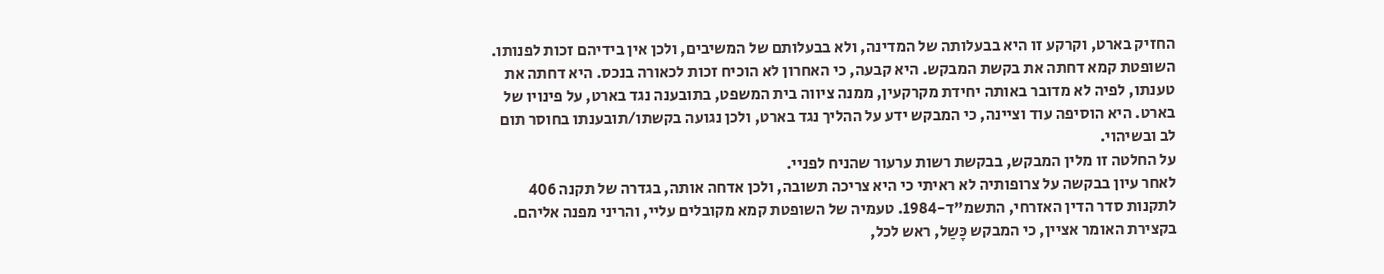החזיק בארט, וקרקע זו היא בבעלותה של המדינה, ולא בבעלותם של המשיבים, ולכן אין בידיהם זכות לפנותו.
השופטת קמא דחתה את בקשת המבקש. היא קבעה, כי האחרון לא הוכיח זכות לכאורה בנכס. היא דחתה את טענתו, לפיה לא מדובר באותה יחידת מקרקעין, ממנה ציווה בית המשפט, בתובענה נגד בארט, על פינויו של בארט. היא הוסיפה עוד וציינה, כי המבקש ידע על ההליך נגד בארט, ולכן נגועה בקשתו/תובענתו בחוסר תום לב ובשיהוי.
על החלטה זו מלין המבקש, בבקשת רשות ערעור שהניח לפניי.
לאחר עיון בבקשה על צרופותיה לא ראיתי כי היא צריכה תשובה, ולכן אדחה אותה, בגדרה של תקנה 406 לתקנות סדר הדין האזרחי, התשמ"ד-1984. טעמיה של השופטת קמא מקובלים עליי, והריני מפנה אליהם. בקצירת האומר אציין, כי המבקש כָּשַל, ראש לכל,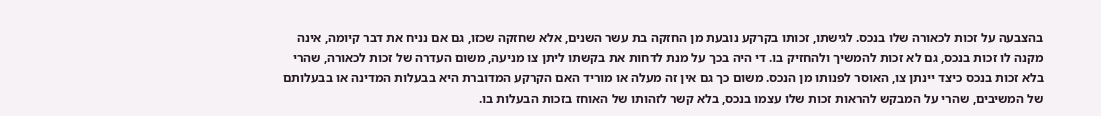בהצבעה על זכות לכאורה שלו בנכס. לגישתו, זכותו בקרקע נובעת מן החזקה בת עשר השנים, אלא שחזקה שכזו, גם אם נניח את דבר קיומה, אינה מקנה לו זכות בנכס, גם לא זכות להמשיך ולהחזיק בו. די היה בכך על מנת לדחות את בקשתו ליתן צו מניעה, משום העדרה של זכות לכאורה, שהרי בלא זכות בנכס כיצד יינתן צו, האוסר לפנותו מן הנכס. משום כך גם אין זה מעלה או מוריד האם הקרקע המדוברת היא בבעלות המדינה או בבעלותם של המשיבים, שהרי על המבקש להראות זכות שלו עצמו בנכס, בלא קשר לזהותו של האוחז בזכות הבעלות בו.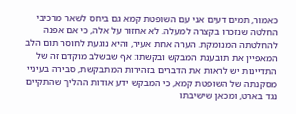כאמור, תמים דעים אני עם השופטת קמא גם ביחס לשאר מרכיבי החלטה שנזכרו בקצרה למעלה. לא אחזור על אלה, כי אם אפנה להחלטתה המנומקת. הערה אחת אעיר, והיא נוגעת לחוסר תום הלב המאפיין את תובענת המבקש ובקשתו: אף שבשלב מוקדם זה של התדיינות יש לראות את הדברים בזהירות המתבקשת, סבירה בעיניי מסקנתה של השופטת קמא, כי המבקש ידע אודות ההליך שהתקיים נגד בארט, ומכאן שישיבתו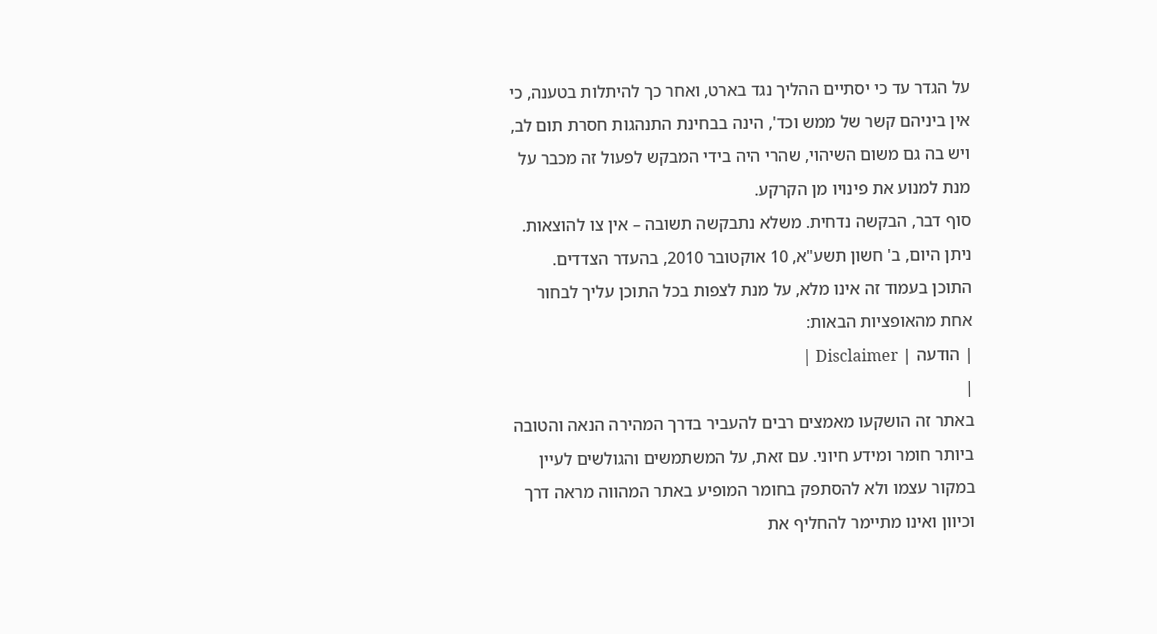על הגדר עד כי יסתיים ההליך נגד בארט, ואחר כך להיתלות בטענה, כי אין ביניהם קשר של ממש וכד', הינה בבחינת התנהגות חסרת תום לב, ויש בה גם משום השיהוי, שהרי היה בידי המבקש לפעול זה מכבר על מנת למנוע את פינויו מן הקרקע.
סוף דבר, הבקשה נדחית. משלא נתבקשה תשובה – אין צו להוצאות.
ניתן היום, ב' חשון תשע"א, 10 אוקטובר 2010, בהעדר הצדדים.
התוכן בעמוד זה אינו מלא, על מנת לצפות בכל התוכן עליך לבחור אחת מהאופציות הבאות:
| הודעה | Disclaimer |
|
באתר זה הושקעו מאמצים רבים להעביר בדרך המהירה הנאה והטובה ביותר חומר ומידע חיוני. עם זאת, על המשתמשים והגולשים לעיין במקור עצמו ולא להסתפק בחומר המופיע באתר המהווה מראה דרך וכיוון ואינו מתיימר להחליף את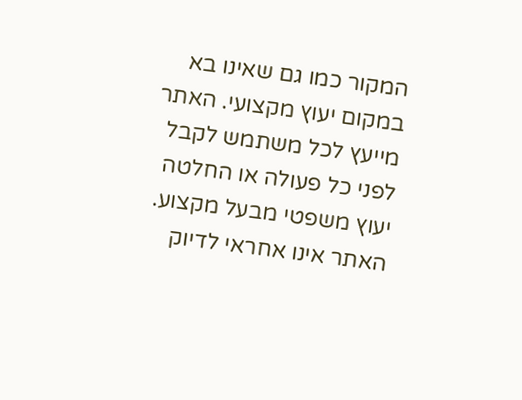המקור כמו גם שאינו בא במקום יעוץ מקצועי. האתר מייעץ לכל משתמש לקבל לפני כל פעולה או החלטה יעוץ משפטי מבעל מקצוע. האתר אינו אחראי לדיוק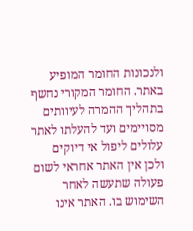ולנכונות החומר המופיע באתר. החומר המקורי נחשף בתהליך ההמרה לעיוותים מסויימים ועד להעלתו לאתר עלולים ליפול אי דיוקים ולכן אין האתר אחראי לשום פעולה שתעשה לאחר השימוש בו. האתר אינו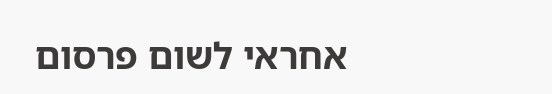אחראי לשום פרסום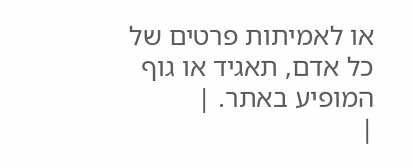או לאמיתות פרטים של כל אדם, תאגיד או גוף המופיע באתר. |
|